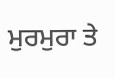ਮੁਰਮੁਰਾ ਤੇ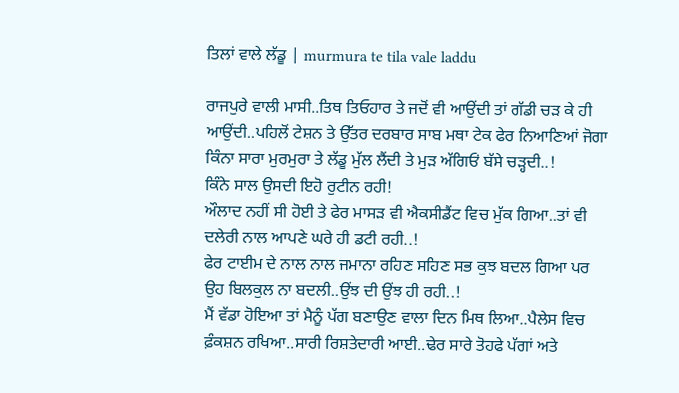ਤਿਲਾਂ ਵਾਲੇ ਲੱਡੂ | murmura te tila vale laddu

ਰਾਜਪੁਰੇ ਵਾਲੀ ਮਾਸੀ..ਤਿਥ ਤਿਓਹਾਰ ਤੇ ਜਦੋਂ ਵੀ ਆਉਂਦੀ ਤਾਂ ਗੱਡੀ ਚੜ ਕੇ ਹੀ ਆਉਂਦੀ..ਪਹਿਲੋਂ ਟੇਸ਼ਨ ਤੇ ਉੱਤਰ ਦਰਬਾਰ ਸਾਬ ਮਥਾ ਟੇਕ ਫੇਰ ਨਿਆਣਿਆਂ ਜੋਗਾ ਕਿੰਨਾ ਸਾਰਾ ਮੁਰਮੁਰਾ ਤੇ ਲੱਡੂ ਮੁੱਲ ਲੈਂਦੀ ਤੇ ਮੁੜ ਅੱਗਿਓਂ ਬੱਸੇ ਚੜ੍ਹਦੀ..!
ਕਿੰਨੇ ਸਾਲ ਉਸਦੀ ਇਹੋ ਰੁਟੀਨ ਰਹੀ!
ਔਲਾਦ ਨਹੀਂ ਸੀ ਹੋਈ ਤੇ ਫੇਰ ਮਾਸੜ ਵੀ ਐਕਸੀਡੈਂਟ ਵਿਚ ਮੁੱਕ ਗਿਆ..ਤਾਂ ਵੀ ਦਲੇਰੀ ਨਾਲ ਆਪਣੇ ਘਰੇ ਹੀ ਡਟੀ ਰਹੀ..!
ਫੇਰ ਟਾਈਮ ਦੇ ਨਾਲ ਨਾਲ ਜਮਾਨਾ ਰਹਿਣ ਸਹਿਣ ਸਭ ਕੁਝ ਬਦਲ ਗਿਆ ਪਰ ਉਹ ਬਿਲਕੁਲ ਨਾ ਬਦਲੀ..ਉਂਝ ਦੀ ਉਂਝ ਹੀ ਰਹੀ..!
ਮੈਂ ਵੱਡਾ ਹੋਇਆ ਤਾਂ ਮੈਨੂੰ ਪੱਗ ਬਣਾਉਣ ਵਾਲਾ ਦਿਨ ਮਿਥ ਲਿਆ..ਪੈਲੇਸ ਵਿਚ ਫ਼ੰਕਸ਼ਨ ਰਖਿਆ..ਸਾਰੀ ਰਿਸ਼ਤੇਦਾਰੀ ਆਈ..ਢੇਰ ਸਾਰੇ ਤੋਹਫੇ ਪੱਗਾਂ ਅਤੇ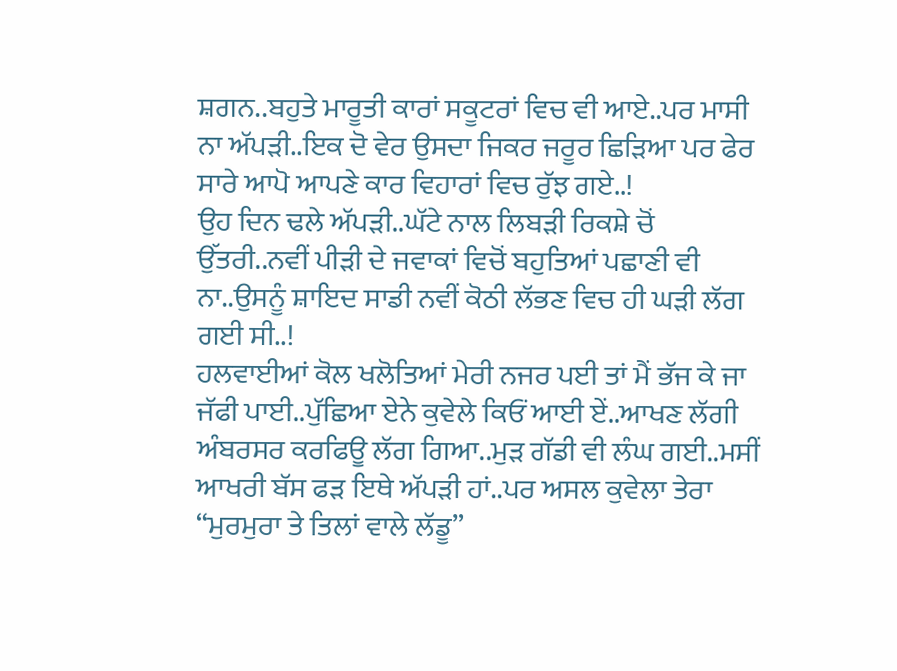ਸ਼ਗਨ..ਬਹੁਤੇ ਮਾਰੂਤੀ ਕਾਰਾਂ ਸਕੂਟਰਾਂ ਵਿਚ ਵੀ ਆਏ..ਪਰ ਮਾਸੀ ਨਾ ਅੱਪੜੀ..ਇਕ ਦੋ ਵੇਰ ਉਸਦਾ ਜਿਕਰ ਜਰੂਰ ਛਿੜਿਆ ਪਰ ਫੇਰ ਸਾਰੇ ਆਪੋ ਆਪਣੇ ਕਾਰ ਵਿਹਾਰਾਂ ਵਿਚ ਰੁੱਝ ਗਏ..!
ਉਹ ਦਿਨ ਢਲੇ ਅੱਪੜੀ..ਘੱਟੇ ਨਾਲ ਲਿਬੜੀ ਰਿਕਸ਼ੇ ਚੋਂ ਉੱਤਰੀ..ਨਵੀਂ ਪੀੜੀ ਦੇ ਜਵਾਕਾਂ ਵਿਚੋਂ ਬਹੁਤਿਆਂ ਪਛਾਣੀ ਵੀ ਨਾ..ਉਸਨੂੰ ਸ਼ਾਇਦ ਸਾਡੀ ਨਵੀਂ ਕੋਠੀ ਲੱਭਣ ਵਿਚ ਹੀ ਘੜੀ ਲੱਗ ਗਈ ਸੀ..!
ਹਲਵਾਈਆਂ ਕੋਲ ਖਲੋਤਿਆਂ ਮੇਰੀ ਨਜਰ ਪਈ ਤਾਂ ਮੈਂ ਭੱਜ ਕੇ ਜਾ ਜੱਫੀ ਪਾਈ..ਪੁੱਛਿਆ ਏਨੇ ਕੁਵੇਲੇ ਕਿਓਂ ਆਈ ਏਂ..ਆਖਣ ਲੱਗੀ ਅੰਬਰਸਰ ਕਰਫਿਊ ਲੱਗ ਗਿਆ..ਮੁੜ ਗੱਡੀ ਵੀ ਲੰਘ ਗਈ..ਮਸੀਂ ਆਖਰੀ ਬੱਸ ਫੜ ਇਥੇ ਅੱਪੜੀ ਹਾਂ..ਪਰ ਅਸਲ ਕੁਵੇਲਾ ਤੇਰਾ “ਮੁਰਮੁਰਾ ਤੇ ਤਿਲਾਂ ਵਾਲੇ ਲੱਡੂ”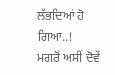ਲੱਭਦਿਆਂ ਹੋ ਗਿਆ..!
ਮਗਰੋਂ ਅਸੀਂ ਦੋਵੇਂ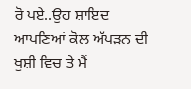ਰੋ ਪਏ..ਉਹ ਸ਼ਾਇਦ ਆਪਣਿਆਂ ਕੋਲ ਅੱਪੜਨ ਦੀ ਖੁਸ਼ੀ ਵਿਚ ਤੇ ਮੈਂ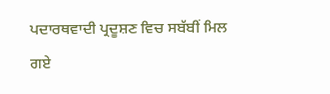ਪਦਾਰਥਵਾਦੀ ਪ੍ਰਦੂਸ਼ਣ ਵਿਚ ਸਬੱਬੀਂ ਮਿਲ ਗਏ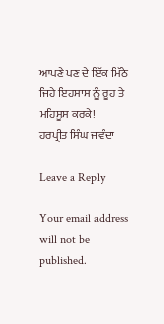ਆਪਣੇ ਪਣ ਦੇ ਇੱਕ ਮਿੱਠੇ ਜਿਹੇ ਇਹਸਾਸ ਨੂੰ ਰੂਹ ਤੇ ਮਹਿਸੂਸ ਕਰਕੇ!
ਹਰਪ੍ਰੀਤ ਸਿੰਘ ਜਵੰਦਾ

Leave a Reply

Your email address will not be published.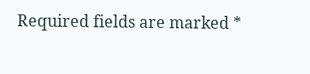Required fields are marked *